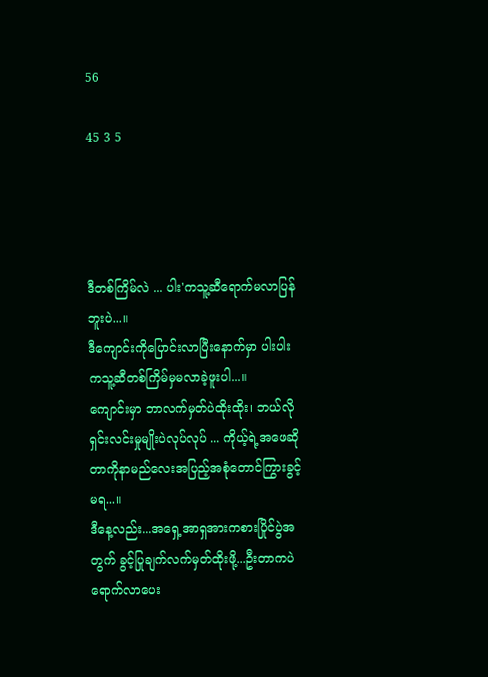56

45 3 5




ဒီတစ်ကြိမ်လဲ ... ပါး'ကသူ့ဆီရောက်မလာပြန်ဘူးပဲ...။
ဒီကျောင်းကိုပြောင်းလာပြီးနောက်မှာ ပါးပါးကသူ့ဆီတစ်ကြိမ်မှမလာခဲ့ဖူးပါ...။
ကျောင်းမှာ ဘာလက်မှတ်ပဲထိုးထိုး၊ ဘယ်လိုရှင်းလင်းမှုမျိုးပဲလုပ်လုပ် ... ကိုယ့်ရဲ့အဖေဆိုတာကိုနာမည်လေးအပြည့်အစုံတောင်ကြွားခွင့်မရ...။
ဒီနေ့လည်း...အရှေ့အာရှအားကစားပြိုင်ပွဲအတွက် ခွင့်ပြုချက်လက်မှတ်ထိုးဖို့...ဦးတာကပဲရောက်လာပေး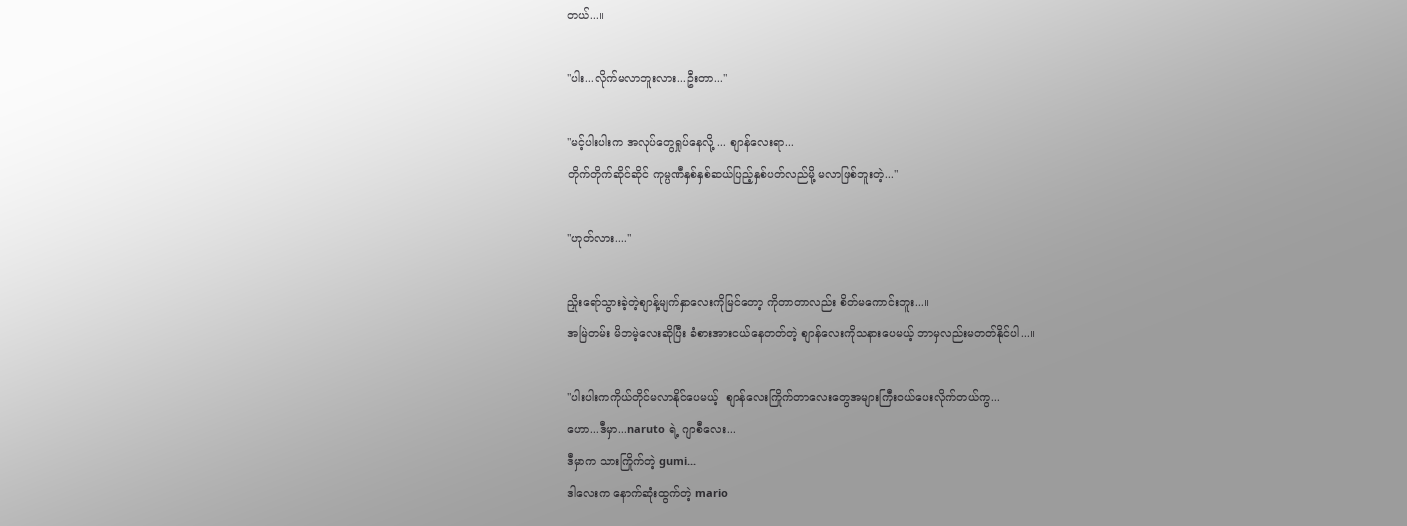တယ်...။

"ပါး...လိုက်မလာဘူးလား...ဦးတာ..."

"မင့်ပါးပါးက အလုပ်တွေရှုပ်နေလို့ ... စျာန်လေးရာ...
တိုက်တိုက်ဆိုင်ဆိုင် ကုမ္ပဏီနှစ်နှစ်ဆယ်ပြည့်နှစ်ပတ်လည်မို့ မလာဖြစ်ဘူးတဲ့..."

"ဟုတ်လား...."

ညှိုးရော်သွားခဲ့တဲ့စျာန့်မျက်နှာလေးကိုမြင်တော့ ကိုတာတာလည်း စိတ်မကောင်းဘူး...။
အမြဲတမ်း မိဘမဲ့လေးဆိုပြီး ခံစားအားငယ်နေတတ်တဲ့ စျာန်လေးကိုသနားပေမယ့် ဘာမှလည်းမတတ်နိုင်ပါ...။

"ပါးပါးကကိုယ်တိုင်မလာနိုင်ပေမယ့်  စျာန်လေးကြိုက်တာလေးတွေအများကြီးဝယ်ပေးလိုက်တယ်ကွ...
ဟော...ဒီမှာ...naruto ရဲ့ ဂျာစီလေး...
ဒီမှာက သားကြိုက်တဲ့ gumi...
ဒါလေးက နောက်ဆုံးထွက်တဲ့ mario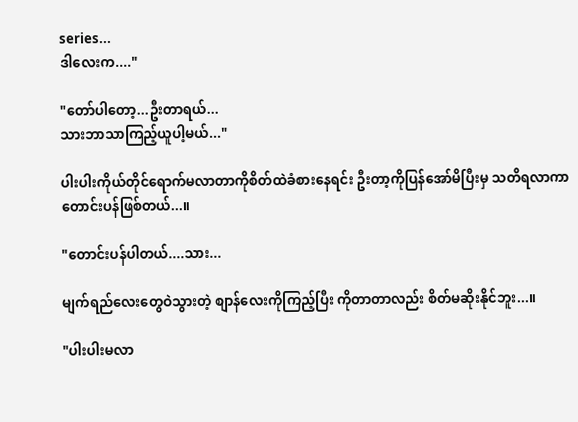series...
ဒါလေးက...."

"တော်ပါတော့...ဦးတာရယ်...
သားဘာသာကြည့်ယူပါ့မယ်..."

ပါးပါးကိုယ်တိုင်ရောက်မလာတာကိုစိတ်ထဲခံစားနေရင်း ဦးတာ့ကိုပြန်အော်မိပြီးမှ သတိရလာကာ တောင်းပန်ဖြစ်တယ်...။

"တောင်းပန်ပါတယ်....သား...

မျက်ရည်လေးတွေဝဲသွားတဲ့ စျာန်လေးကိုကြည့်ပြီး ကိုတာတာလည်း စိတ်မဆိုးနိုင်ဘူး...။

"ပါးပါးမလာ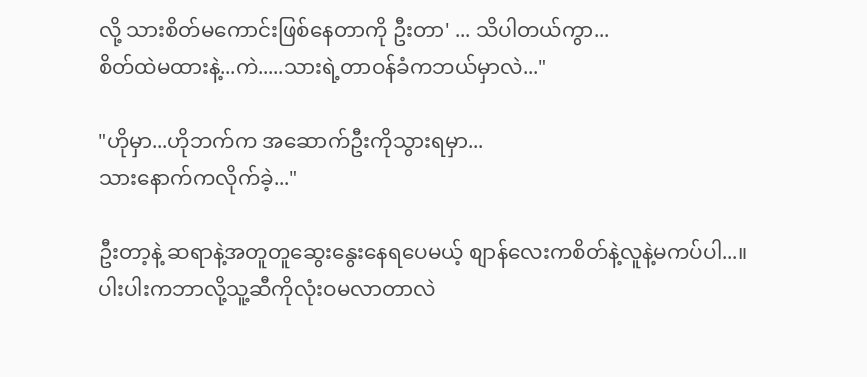လို့ သားစိတ်မကောင်းဖြစ်နေတာကို ဦးတာ' ... သိပါတယ်ကွာ...
စိတ်ထဲမထားနဲ့...ကဲ.....သားရဲ့တာဝန်ခံကဘယ်မှာလဲ..."

"ဟိုမှာ...ဟိုဘက်က အဆောက်ဦးကိုသွားရမှာ...
သားနောက်ကလိုက်ခဲ့..."

ဦးတာ့နဲ့ ဆရာနဲ့အတူတူဆွေးနွေးနေရပေမယ့် စျာန်လေးကစိတ်နဲ့လူနဲ့မကပ်ပါ...။
ပါးပါးကဘာလို့သူ့ဆီကိုလုံးဝမလာတာလဲ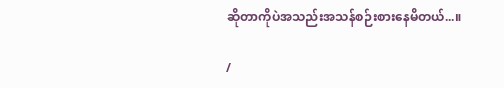ဆိုတာကိုပဲအသည်းအသန်စဉ်းစားနေမိတယ်...။

/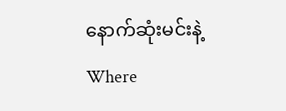နောက်ဆုံးမင်းနဲ့Where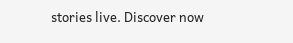stories live. Discover now